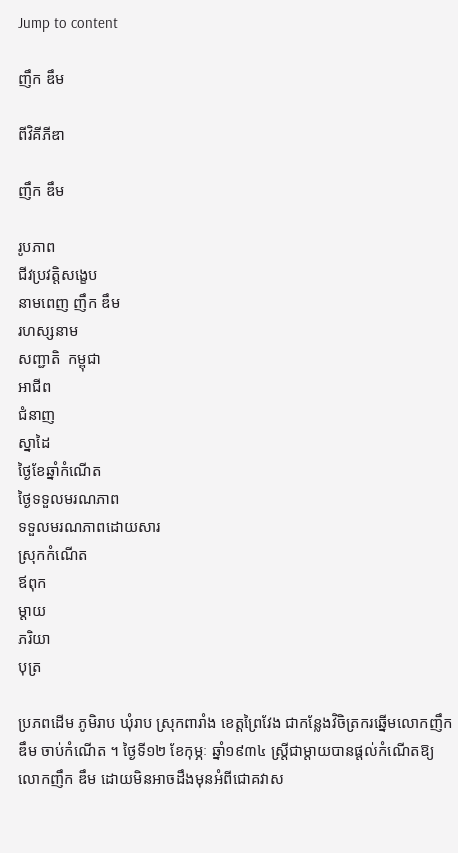Jump to content

ញឹក ឌឹម

ពីវិគីភីឌា

ញឹក ឌឹម

រូបភាព
ជីវប្រវត្តិសង្ខេប
នាមពេញ ញឹក ឌឹម
រហស្សនាម
សញ្ជាតិ  កម្ពុជា
អាជីព
ជំនាញ
ស្នាដៃ
ថ្ងៃខែឆ្នាំកំណើត
ថ្ងៃទទួលមរណភាព
ទទួលមរណភាពដោយសារ
ស្រុកកំណើត
ឪពុក
ម្តាយ
ភរិយា
បុត្រ

ប្រភពដើម ភូមិរាប ឃុំរាប ស្រុកពារាំង ខេត្តព្រៃវែង ជាកន្លែងវិចិត្រករឆ្នើមលោកញឹក ឌឹម ចាប់កំណើត ។ ថ្ងៃទី១២ ខែកុម្ភៈ ឆ្នាំ១៩៣៤ ស្ត្រីជាម្តាយបានផ្តល់កំណើតឱ្យលោកញឹក ឌឹម ដោយមិនអាចដឹងមុនអំពីជោគវាស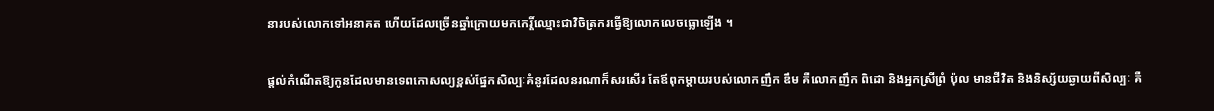នារបស់លោកទៅអនាគត ហើយដែលច្រើនឆ្នាំក្រោយមកកេរ្តិ៍ឈ្មោះជាវិចិត្រករធ្វើឱ្យលោកលេចធ្លោឡើង ។

ផ្តល់កំណើតឱ្យកូនដែលមានទេពកោសល្យខ្ពស់ផ្នែកសិល្បៈគំនូរដែលនរណាក៏សរសើរ តែឪពុកម្តាយរបស់លោកញឹក ឌឹម គឺលោកញឹក ពិដោ និងអ្នកស្រីព្រំ ប៉ុល មានជីវិត និងនិស្ស័យឆ្ងាយពីសិល្បៈ គឺ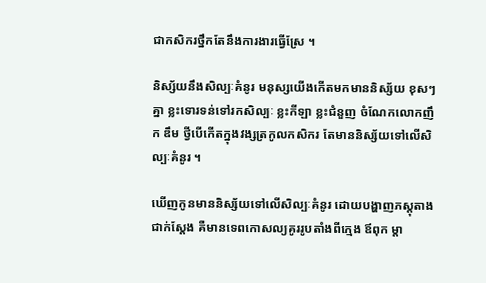ជាកសិករថ្នឹកតែនឹងការងារធ្វើស្រែ ។

និស្ស័យនឹងសិល្បៈគំនូរ មនុស្សយើងកើតមកមាននិស្ស័យ ខុសៗគ្នា ខ្លះទោរទន់ទៅរកសិល្បៈ ខ្លះកីឡា ខ្លះជំនួញ ចំណែកលោកញឹក ឌឹម ថ្វីបើកើតក្នុងវង្សត្រកូលកសិករ តែមាននិស្ស័យទៅលើសិល្បៈគំនូរ ។

ឃើញកូនមាននិស្ស័យទៅលើសិល្បៈគំនូរ ដោយបង្ហាញភស្តុតាងជាក់ស្តែង គឺមានទេពកោសល្យគូររូបតាំងពីក្មេង ឪពុក ម្តា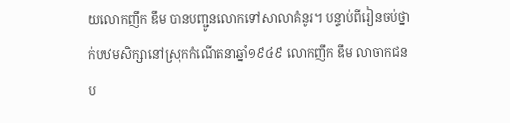យលោកញឹក ឌឹម បានបញ្ជូនលោកទៅសាលាគំនូរ។ បន្ទាប់ពីរៀនចប់ថ្នាក់បឋមសិក្សានៅស្រុកកំណើតនាឆ្នាំ១៩៤៩ លោកញឹក ឌឹម លាចាកជនប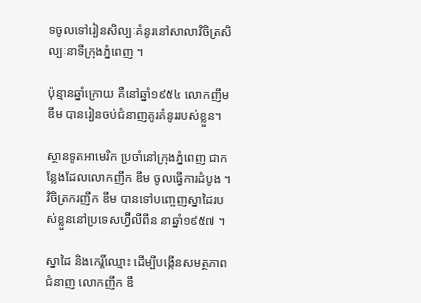ទចូលទៅរៀនសិល្បៈគំនូរនៅសាលាវិចិត្រសិល្បៈនាទីក្រុងភ្នំពេញ ។

ប៉ុន្មានឆ្នាំក្រោយ គឺនៅឆ្នាំ១៩៥៤ លោកញឹម ឌឹម បានរៀនចប់ជំនាញគូរគំនូររបស់ខ្លួន។

ស្ថានទូតអាមេរិក ប្រចាំនៅក្រុងភ្នំពេញ ជាកន្លែងដែលលោកញឹក ឌឹម ចូលធ្វើការដំបូង ។ វិចិត្រករញឹក ឌឹម បានទៅបញ្ចេញស្នាដៃរបស់ខ្លួននៅប្រទេសហ្វ៊ីលីពីន នាឆ្នាំ១៩៥៧ ។

ស្នាដៃ និងកេរ្តិ៍ឈ្មោះ ដើម្បីបង្កើនសមត្ថភាពជំនាញ លោកញឹក ឌឹ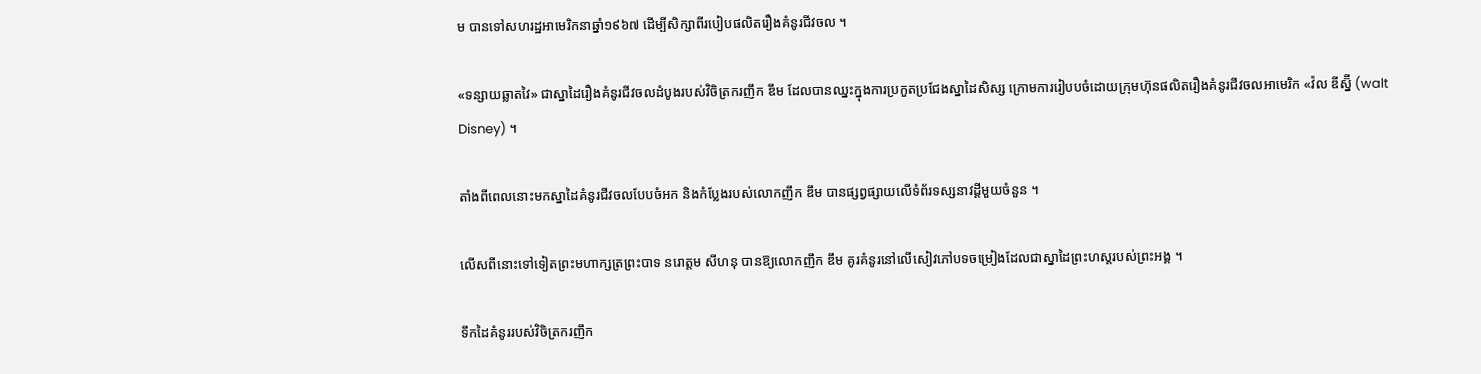ម បានទៅសហរដ្ឋអាមេរិកនាឆ្នាំ១៩៦៧ ដើម្បីសិក្សាពីរបៀបផលិតរឿងគំនូរជីវចល ។

«ទន្សាយឆ្លាតវៃ» ជាស្នាដៃរឿងគំនូរជីវចលដំបូងរបស់វិចិត្រករញឹក ឌឹម ដែលបានឈ្នះក្នុងការប្រកួតប្រជែងស្នាដៃសិស្ស ក្រោមការរៀបបចំដោយក្រុមហ៊ុនផលិតរឿងគំនូរជីវចលអាមេរិក «វ៉ល ឌីស្ន៊ី (walt Disney) ។

តាំងពីពេលនោះមកស្នាដៃគំនូរជីវចលបែបចំអក និងកំប្លែងរបស់លោកញឹក ឌឹម បានផ្សព្វផ្សាយលើទំព័រទស្សនាវដ្តីមួយចំនួន ។

លើសពីនោះទៅទៀតព្រះមហាក្សត្រព្រះបាទ នរោត្តម សីហនុ បានឱ្យលោកញឹក ឌឹម គូរគំនូរនៅលើសៀវភៅបទចម្រៀងដែលជាស្នាដៃព្រះហស្តរបស់ព្រះអង្គ ។

ទឹកដៃគំនូររបស់វិចិត្រករញឹក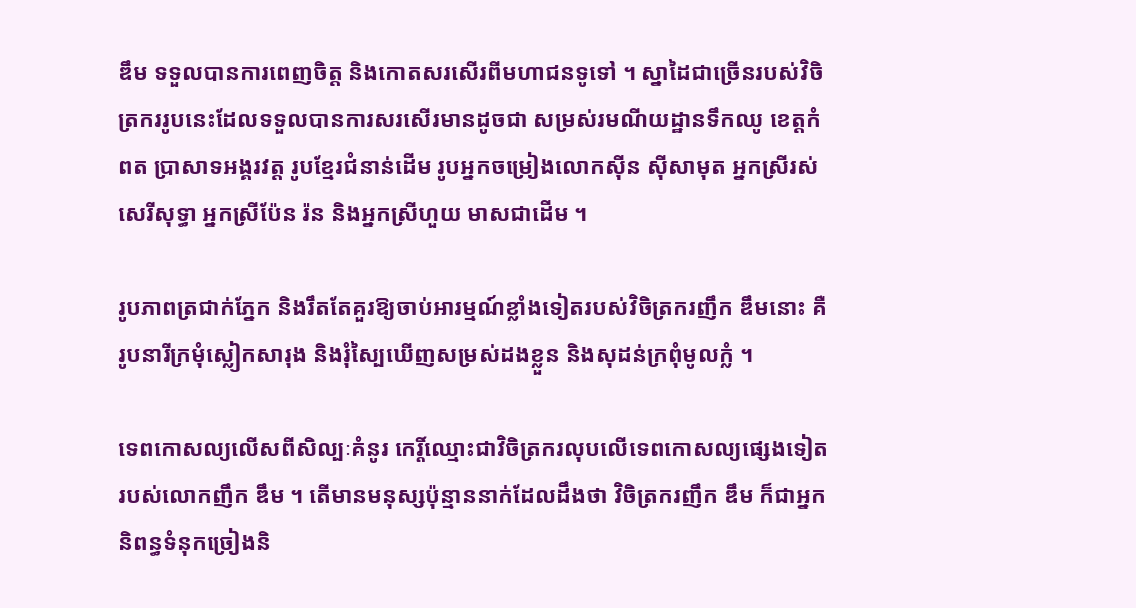ឌឹម ទទួលបានការពេញចិត្ត និងកោតសរសើរពីមហាជនទូទៅ ។ ស្នាដៃជាច្រើនរបស់វិចិត្រកររូបនេះដែលទទួលបានការសរសើរមានដូចជា សម្រស់រមណីយដ្ឋានទឹកឈូ ខេត្តកំពត ប្រាសាទអង្គរវត្ត រូបខ្មែរជំនាន់ដើម រូបអ្នកចម្រៀងលោកស៊ីន ស៊ីសាមុត អ្នកស្រីរស់ សេរីសុទ្ធា អ្នកស្រីប៉ែន រ៉ន និងអ្នកស្រីហួយ មាសជាដើម ។

រូបភាពត្រជាក់ភ្នែក និងរឹតតែគួរឱ្យចាប់អារម្មណ៍ខ្លាំងទៀតរបស់វិចិត្រករញឹក ឌឹមនោះ គឺរូបនារីក្រមុំស្លៀកសារុង និងរុំស្បៃឃើញសម្រស់ដងខ្លួន និងសុដន់ក្រពុំមូលក្លំ ។

ទេពកោសល្យលើសពីសិល្បៈគំនូរ កេរ្តិ៍ឈ្មោះជាវិចិត្រករលុបលើទេពកោសល្យផ្សេងទៀតរបស់លោកញឹក ឌឹម ។ តើមានមនុស្សប៉ុន្មាននាក់ដែលដឹងថា វិចិត្រករញឹក ឌឹម ក៏ជាអ្នកនិពន្ធទំនុកច្រៀងនិ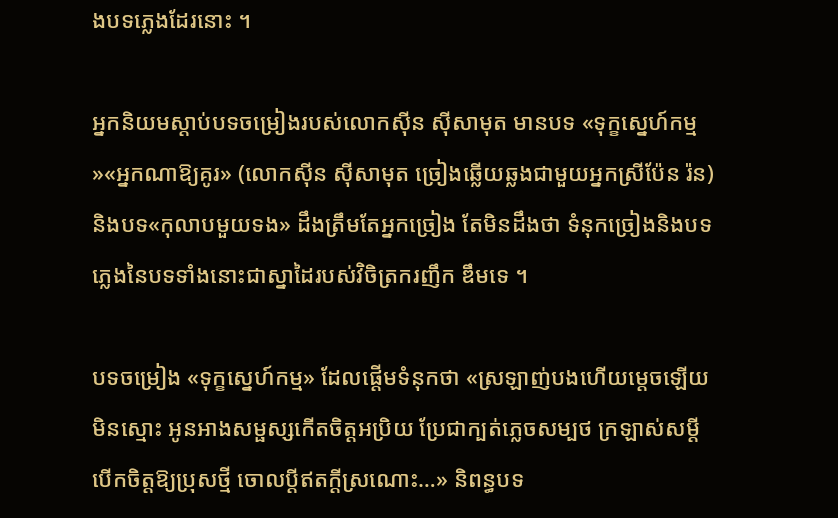ងបទភ្លេងដែរនោះ ។

អ្នកនិយមស្តាប់បទចម្រៀងរបស់លោកស៊ីន ស៊ីសាមុត មានបទ «ទុក្ខស្នេហ៍កម្ម»«អ្នកណាឱ្យគូរ» (លោកស៊ីន ស៊ីសាមុត ច្រៀងឆ្លើយឆ្លងជាមួយអ្នកស្រីប៉ែន រ៉ន) និងបទ«កុលាបមួយទង» ដឹងត្រឹមតែអ្នកច្រៀង តែមិនដឹងថា ទំនុកច្រៀងនិងបទភ្លេងនៃបទទាំងនោះជាស្នាដៃរបស់វិចិត្រករញឹក ឌឹមទេ ។

បទចម្រៀង «ទុក្ខស្នេហ៍កម្ម» ដែលផ្តើមទំនុកថា «ស្រឡាញ់បងហើយម្តេចឡើយមិនស្មោះ អូនអាងសម្ផស្សកើតចិត្តអប្រិយ ប្រែជាក្បត់ភ្លេចសម្បថ ក្រឡាស់សម្តី បើកចិត្តឱ្យប្រុសថ្មី ចោលប្តីឥតក្តីស្រណោះ…» និពន្ធបទ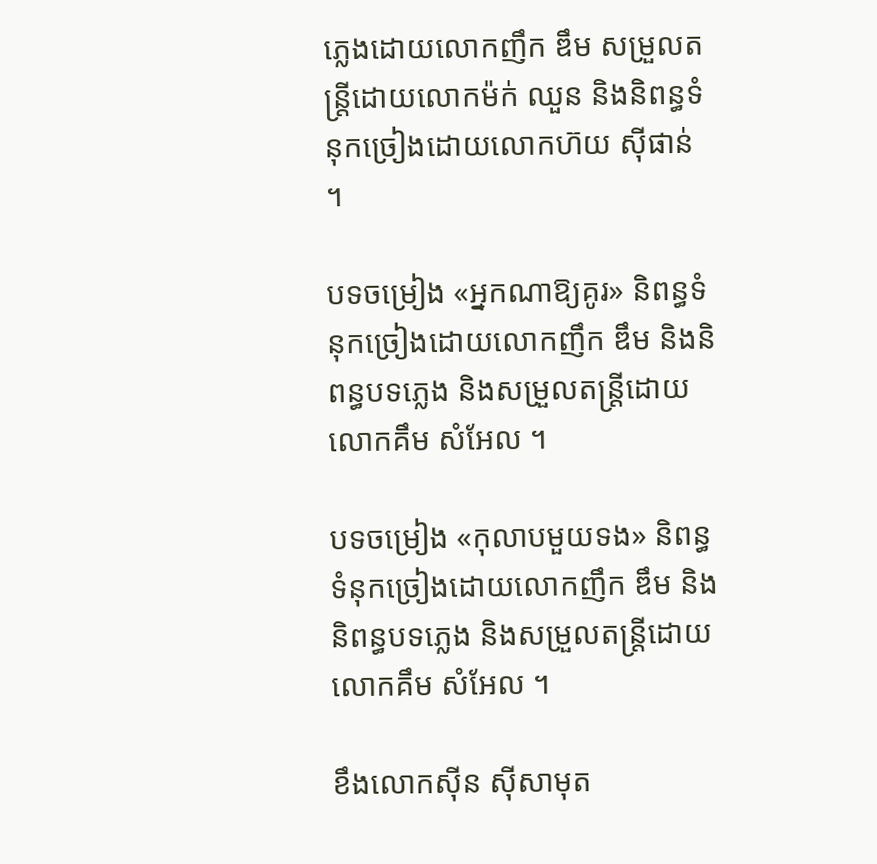ភ្លេងដោយលោកញឹក ឌឹម សម្រួលតន្ត្រីដោយលោកម៉ក់ ឈួន និងនិពន្ធទំនុកច្រៀងដោយលោកហ៊យ ស៊ីផាន់ ។

បទចម្រៀង «អ្នកណាឱ្យគូរ» និពន្ធទំនុកច្រៀងដោយលោកញឹក ឌឹម និងនិពន្ធបទភ្លេង និងសម្រួលតន្ត្រីដោយលោកគឹម សំអែល ។

បទចម្រៀង «កុលាបមួយទង» និពន្ធទំនុកច្រៀងដោយលោកញឹក ឌឹម និងនិពន្ធបទភ្លេង និងសម្រួលតន្ត្រីដោយលោកគឹម សំអែល ។

ខឹងលោកស៊ីន ស៊ីសាមុត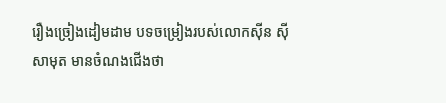រឿងច្រៀងដៀមដាម បទចម្រៀងរបស់លោកស៊ីន ស៊ីសាមុត មានចំណងជើងថា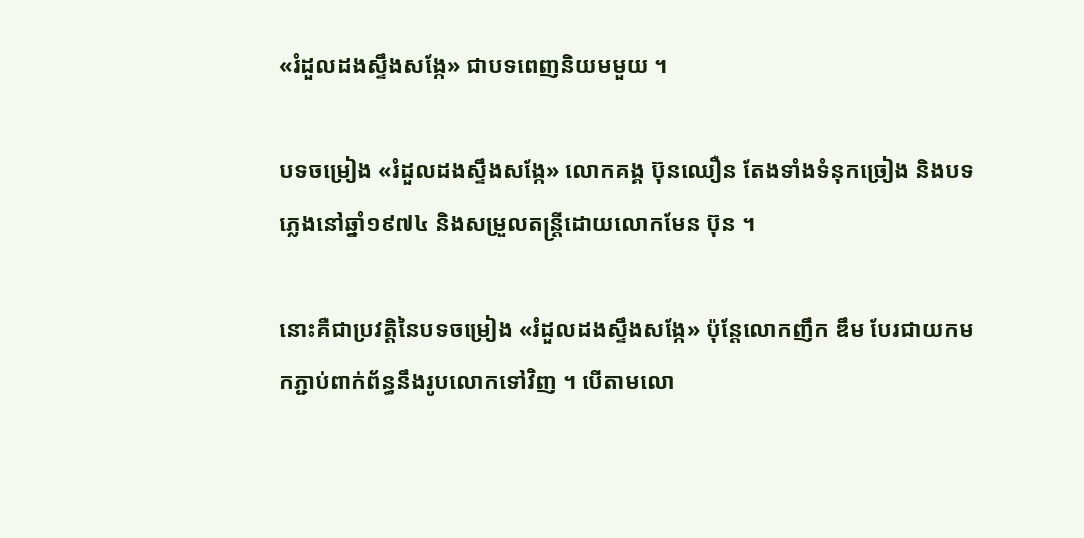«រំដួលដងស្ទឹងសង្កែ» ជាបទពេញនិយមមួយ ។

បទចម្រៀង «រំដួលដងស្ទឹងសង្កែ» លោកគង្គ ប៊ុនឈឿន តែងទាំងទំនុកច្រៀង និងបទភ្លេងនៅឆ្នាំ១៩៧៤ និងសម្រួលតន្ត្រីដោយលោកមែន ប៊ុន ។

នោះគឺជាប្រវត្តិនៃបទចម្រៀង «រំដួលដងស្ទឹងសង្កែ» ប៉ុន្តែលោកញឹក ឌឹម បែរជាយកមកភ្ជាប់ពាក់ព័ន្ធនឹងរូបលោកទៅវិញ ។ បើតាមលោ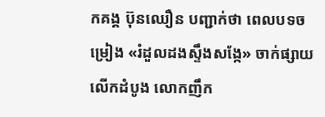កគង្គ ប៊ុនឈឿន បញ្ជាក់ថា ពេលបទចម្រៀង «រំដួលដងស្ទឹងសង្កែ» ចាក់ផ្សាយលើកដំបូង លោកញឹក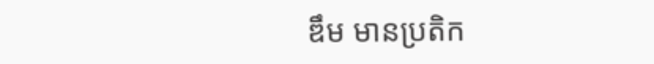ឌឹម មានប្រតិក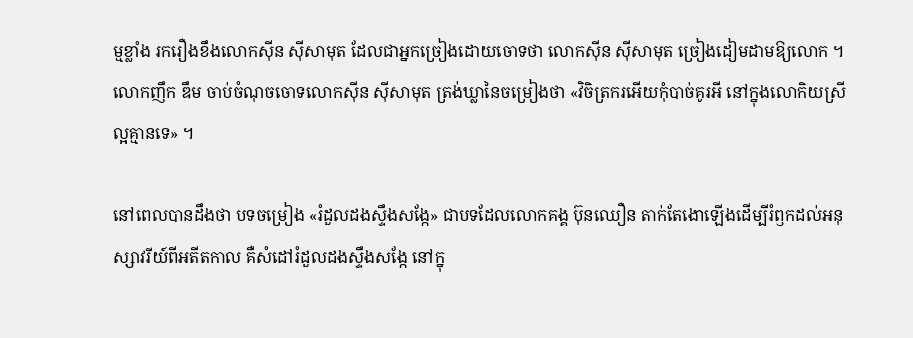ម្មខ្លាំង រករឿងខឹងលោកស៊ីន ស៊ីសាមុត ដែលជាអ្នកច្រៀងដោយចោទថា លោកស៊ីន ស៊ីសាមុត ច្រៀងដៀមដាមឱ្យលោក ។ លោកញឹក ឌឹម ចាប់ចំណុចចោទលោកស៊ីន ស៊ីសាមុត ត្រង់ឃ្លានៃចម្រៀងថា «វិចិត្រករអើយកុំបាច់គូរអី នៅក្នុងលោកិយស្រីល្អគ្មានទេ» ។

នៅពេលបានដឹងថា បទចម្រៀង «រំដួលដងស្ទឹងសង្កែ» ជាបទដែលលោកគង្គ ប៊ុនឈឿន តាក់តែងោឡើងដើម្បីរំឭកដល់អនុស្សាវរីយ៍ពីអតីតកាល គឺសំដៅរំដួលដងស្ទឹងសង្កែ នៅក្នុ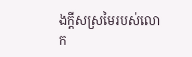ងក្តីសស្រមៃរបស់លោក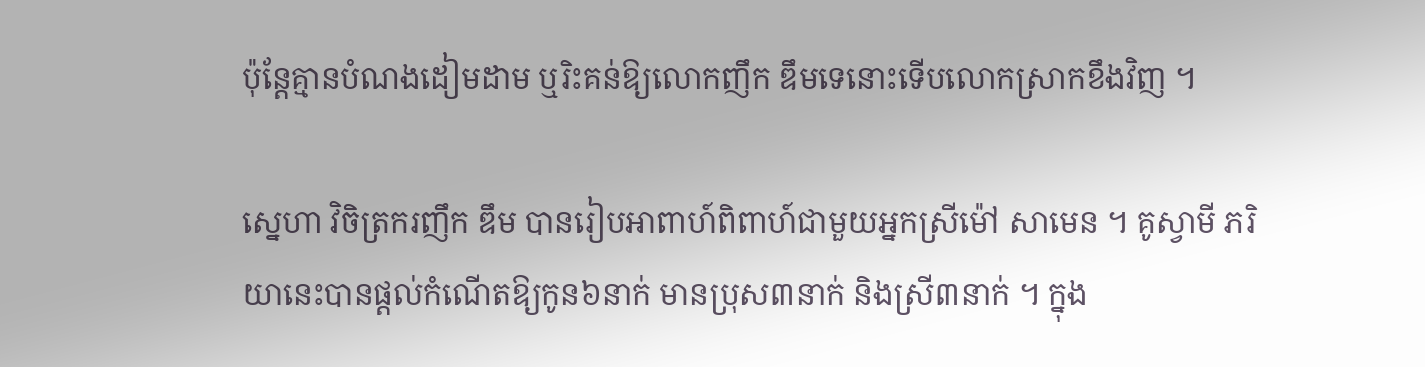ប៉ុន្តែគ្មានបំណងដៀមដាម ឬរិះគន់ឱ្យលោកញឹក ឌឹមទេនោះទើបលោកស្រាកខឹងវិញ ។

ស្នេហា វិចិត្រករញឹក ឌឹម បានរៀបអាពាហ៍ពិពាហ៍ជាមួយអ្នកស្រីម៉ៅ សាមេន ។ គូស្វាមី ភរិយានេះបានផ្តល់កំណើតឱ្យកូន៦នាក់ មានប្រុស៣នាក់ និងស្រី៣នាក់ ។ ក្នុង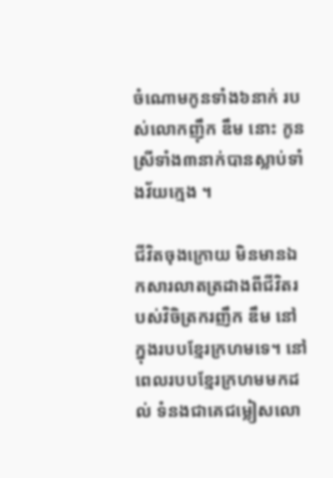ចំណោមកូនទាំង៦នាក់ របស់លោកញ៉ឹក ឌឹម នោះ កូនស្រីទាំង៣នាក់បានស្លាប់ទាំងវ័យក្មេង ។

ជីវិតចុងក្រោយ មិនមានឯកសារលាតត្រដាងពីជីវិតរបស់វិចិត្រករញឹក ឌឹម នៅក្នុងរបបខ្មែរក្រហមទេ។ នៅពេលរបបខ្មែរក្រហមមកដល់ ទំនងជាគេជម្លៀសលោ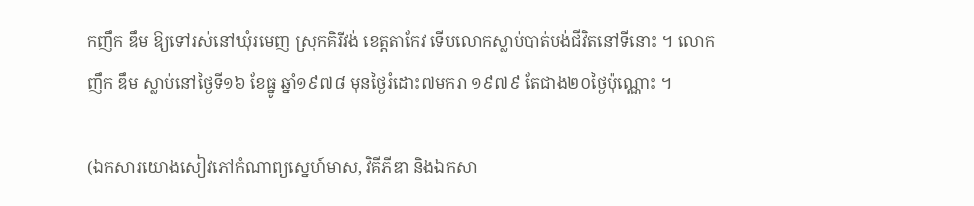កញឹក ឌឹម ឱ្យទៅរស់នៅឃុំរមេញ ស្រុកគិរីវង់ ខេត្តតាកែវ ទើបលោកស្លាប់បាត់បង់ជីវិតនៅទីនោះ ។ លោកញឹក ឌឹម ស្លាប់នៅថ្ងៃទី១៦ ខែធ្នូ ឆ្នាំ១៩៧៨ មុនថ្ងៃរំដោះ៧មករា ១៩៧៩ តែជាង២០ថ្ងៃប៉ុណ្ណោះ ។

(ឯកសារយោងសៀវភៅកំណាព្យស្នេហ៍មាស, វិគីភីឌា និងឯកសា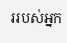ររបស់អ្នក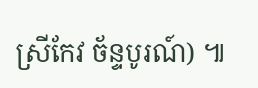ស្រីកែវ ច័ន្ទបូរណ៍) ៕